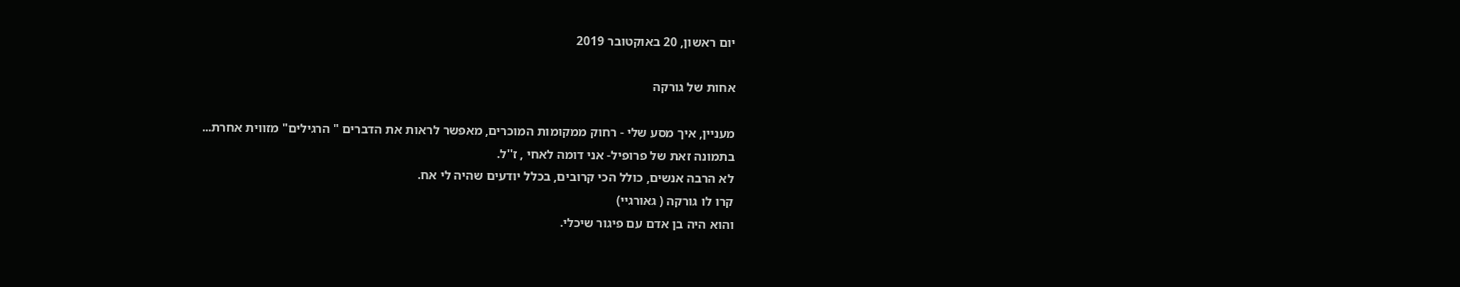יום ראשון, 20 באוקטובר 2019

אחות של גורקה

מעניין, איך מסע שלי - רחוק ממקומות המוכרים, מאפשר לראות את הדברים " הרגילים" מזווית אחרת...
בתמונה זאת של פרופיל- אני דומה לאחי , ז''ל.
לא הרבה אנשים, כולל הכי קרובים, בכלל יודעים שהיה לי אח.
קרו לו גורקה ( גאורגיי)
והוא היה בן אדם עם פיגור שיכלי.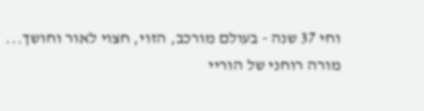וחי 37 שנה - בעולם מורכב, הזוי, חצוי לאור וחושך...
מורה רוחני של הוריי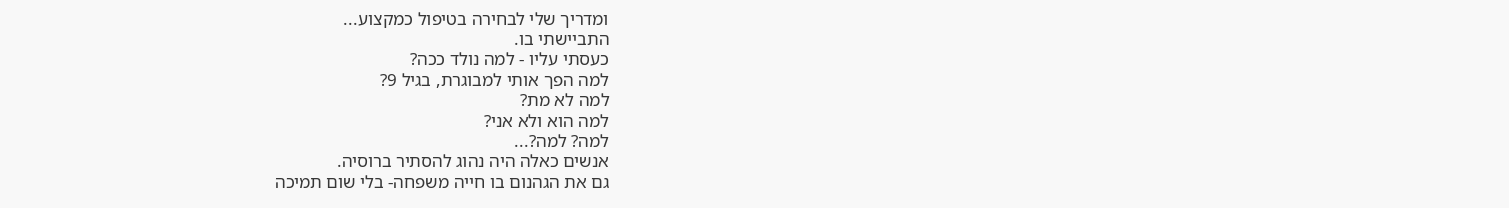ומדריך שלי לבחירה בטיפול כמקצוע...
התביישתי בו.
כעסתי עליו - למה נולד ככה?
למה הפך אותי למבוגרת, בגיל 9?
למה לא מת?
למה הוא ולא אני?
למה? למה?...
אנשים כאלה היה נהוג להסתיר ברוסיה.
גם את הגהנום בו חייה משפחה- בלי שום תמיכה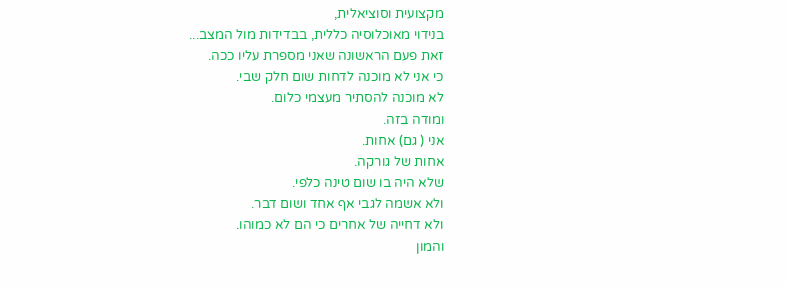מקצועית וסוציאלית,
בנידוי מאוכלוסיה כללית, בבדידות מול המצב...
זאת פעם הראשונה שאני מספרת עליו ככה.
כי אני לא מוכנה לדחות שום חלק שבי.
לא מוכנה להסתיר מעצמי כלום.
ומודה בזה.
אני ( גם) אחות.
אחות של גורקה.
שלא היה בו שום טינה כלפי.
ולא אשמה לגבי אף אחד ושום דבר.
ולא דחייה של אחרים כי הם לא כמוהו.
והמון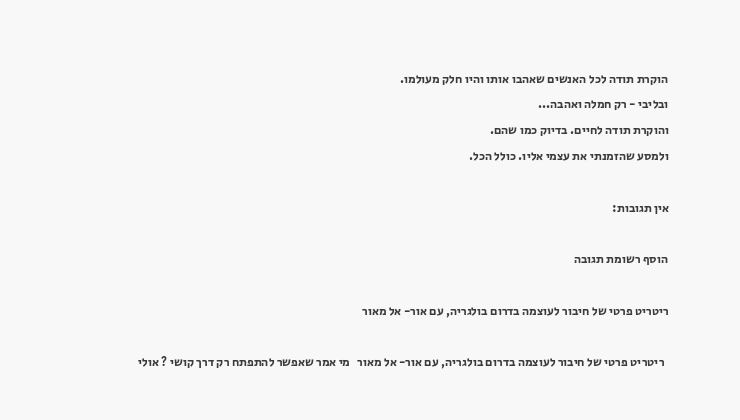הוקרת תודה לכל האנשים שאהבו אותו והיו חלק מעולמו.
ובליבי - רק חמלה ואהבה...
והוקרת תודה לחיים. בדיוק כמו שהם.
ולמסע שהזמנתי את עצמי אליו. כולל הכל.

אין תגובות:

הוסף רשומת תגובה

ריטריט פרטי של חיבור לעוצמה בדרום בולגריה, עם אור- אל מאור

  ריטריט פרטי של חיבור לעוצמה בדרום בולגריה, עם אור- אל מאור   מי אמר שאפשר להתפתח רק דרך קושי ? אולי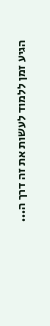הגיע זמן ללמוד לעשות את זה דרך ה...